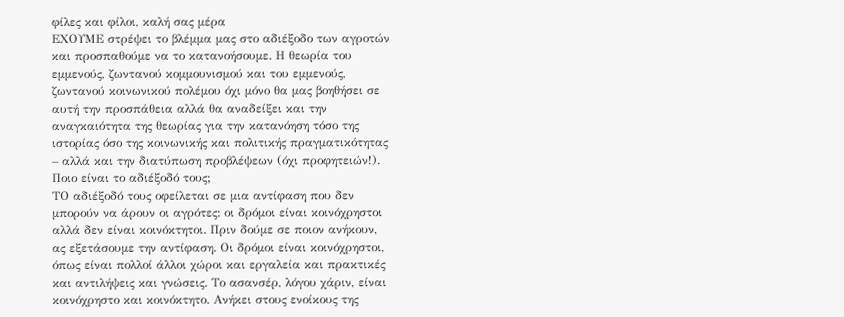φίλες και φίλοι, καλή σας μέρα
ΕΧΟΥΜΕ στρέψει το βλέμμα μας στο αδιέξοδο των αγροτών και προσπαθούμε να το κατανοήσουμε. Η θεωρία του εμμενούς, ζωντανού κομμουνισμού και του εμμενούς, ζωντανού κοινωνικού πολέμου όχι μόνο θα μας βοηθήσει σε αυτή την προσπάθεια αλλά θα αναδείξει και την αναγκαιότητα της θεωρίας για την κατανόηση τόσο της ιστορίας όσο της κοινωνικής και πολιτικής πραγματικότητας – αλλά και την διατύπωση προβλέψεων (όχι προφητειών!). Ποιο είναι το αδιέξοδό τους;
ΤΟ αδιέξοδό τους οφείλεται σε μια αντίφαση που δεν μπορούν να άρουν οι αγρότες: οι δρόμοι είναι κοινόχρηστοι αλλά δεν είναι κοινόκτητοι. Πριν δούμε σε ποιον ανήκουν, ας εξετάσουμε την αντίφαση. Οι δρόμοι είναι κοινόχρηστοι, όπως είναι πολλοί άλλοι χώροι και εργαλεία και πρακτικές και αντιλήψεις και γνώσεις. Το ασανσέρ, λόγου χάριν, είναι κοινόχρηστο και κοινόκτητο. Ανήκει στους ενοίκους της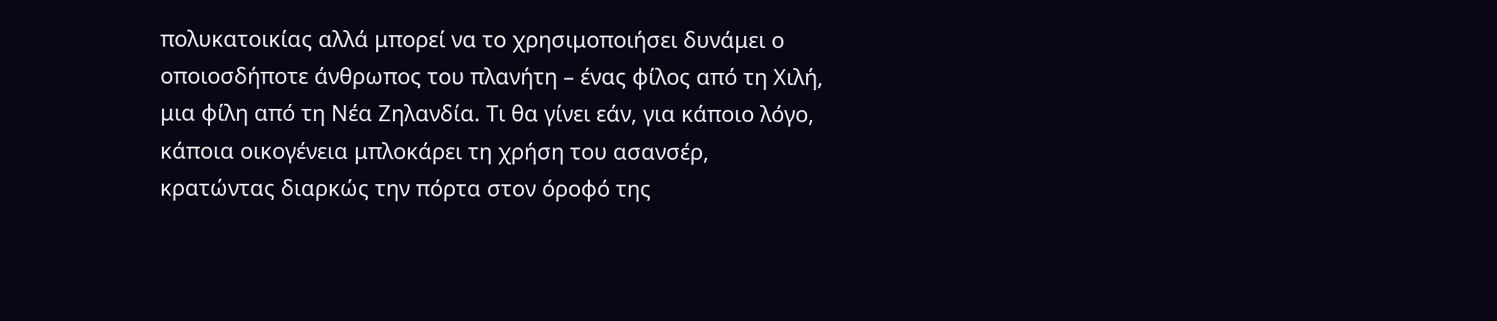πολυκατοικίας αλλά μπορεί να το χρησιμοποιήσει δυνάμει ο οποιοσδήποτε άνθρωπος του πλανήτη – ένας φίλος από τη Χιλή, μια φίλη από τη Νέα Ζηλανδία. Τι θα γίνει εάν, για κάποιο λόγο, κάποια οικογένεια μπλοκάρει τη χρήση του ασανσέρ, κρατώντας διαρκώς την πόρτα στον όροφό της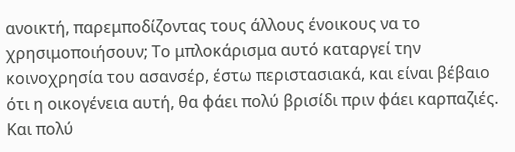ανοικτή, παρεμποδίζοντας τους άλλους ένοικους να το χρησιμοποιήσουν; Το μπλοκάρισμα αυτό καταργεί την κοινοχρησία του ασανσέρ, έστω περιστασιακά, και είναι βέβαιο ότι η οικογένεια αυτή, θα φάει πολύ βρισίδι πριν φάει καρπαζιές. Και πολύ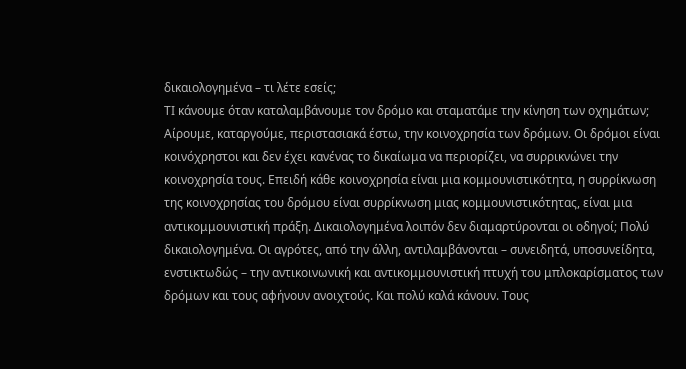δικαιολογημένα – τι λέτε εσείς;
ΤΙ κάνουμε όταν καταλαμβάνουμε τον δρόμο και σταματάμε την κίνηση των οχημάτων; Αίρουμε, καταργούμε, περιστασιακά έστω, την κοινοχρησία των δρόμων. Οι δρόμοι είναι κοινόχρηστοι και δεν έχει κανένας το δικαίωμα να περιορίζει, να συρρικνώνει την κοινοχρησία τους. Επειδή κάθε κοινοχρησία είναι μια κομμουνιστικότητα, η συρρίκνωση της κοινοχρησίας του δρόμου είναι συρρίκνωση μιας κομμουνιστικότητας, είναι μια αντικομμουνιστική πράξη. Δικαιολογημένα λοιπόν δεν διαμαρτύρονται οι οδηγοί; Πολύ δικαιολογημένα. Οι αγρότες, από την άλλη, αντιλαμβάνονται – συνειδητά, υποσυνείδητα, ενστικτωδώς – την αντικοινωνική και αντικομμουνιστική πτυχή του μπλοκαρίσματος των δρόμων και τους αφήνουν ανοιχτούς. Και πολύ καλά κάνουν. Τους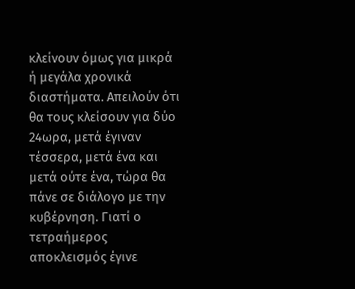κλείνουν όμως για μικρά ή μεγάλα χρονικά διαστήματα. Απειλούν ότι θα τους κλείσουν για δύο 24ωρα, μετά έγιναν τέσσερα, μετά ένα και μετά ούτε ένα, τώρα θα πάνε σε διάλογο με την κυβέρνηση. Γιατί ο τετραήμερος αποκλεισμός έγινε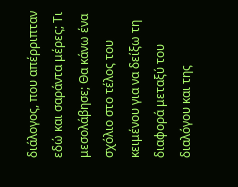διάλογος, που απέρριπταν εδώ και σαράντα μέρες; Τι μεσολάβησε; Θα κάνω ένα σχόλιο στο τέλος του κειμένου για να δείξω τη διαφορά μεταξύ του διαλόγου και της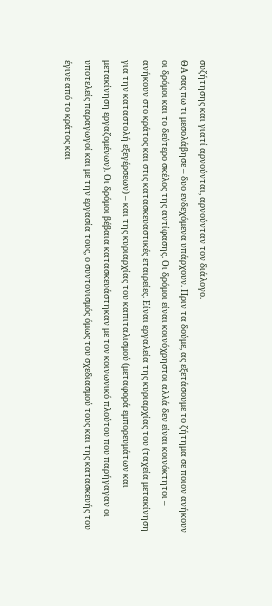συζήτησης και γιατί αρνούνται, αρνούνταν τον διάλογο.
ΘΑ σας πω τι μεσολάβησε – δυο ενδεχόμενα υπάρχουν. Πριν τα δούμε, ας εξετάσουμε το ζήτημα σε ποιον ανήκουν οι δρόμοι και το δεύτερο σκέλος της αντίφασης. Οι δρόμοι είναι κοινόχρηστοι αλλά δεν είναι κοινόκτητοι – ανήκουν στο κράτος και στις κατασκευαστικές εταιρείες. Είναι εργαλεία της κυριαρχίας του (ταχεία μετακίνηση για την καταστολή εξεγέρσεων) – και της κυριαρχίας του καπιταλισμού (μεταφορά εμπορευμάτων και μετακίνηση εργαζομένων). Οι δρόμοι βέβαια κατασκευάστηκαν με τον κοινωνικό πλούτου που παρήγαγαν οι υποτελείς παραγωγοί και με την εργασία τους, ο συντονισμός όμως του σχεδιασμού τους και της κατασκευής του έγινε από το κράτος και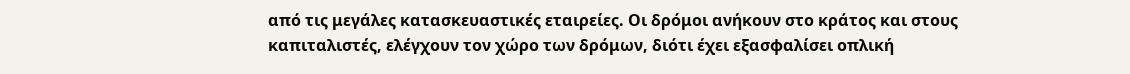από τις μεγάλες κατασκευαστικές εταιρείες. Οι δρόμοι ανήκουν στο κράτος και στους καπιταλιστές, ελέγχουν τον χώρο των δρόμων, διότι έχει εξασφαλίσει οπλική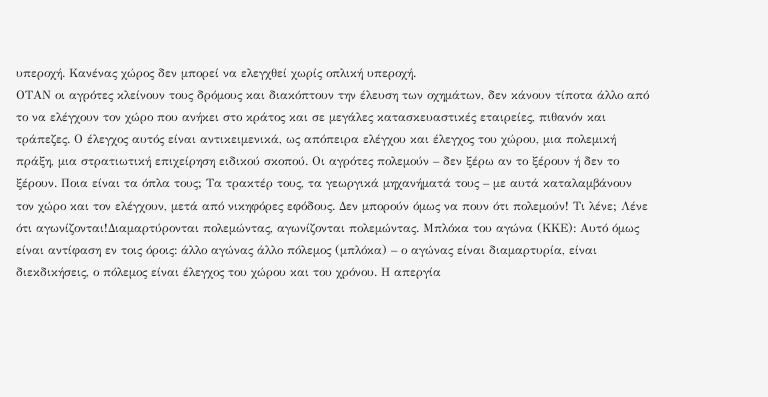υπεροχή. Κανένας χώρος δεν μπορεί να ελεγχθεί χωρίς οπλική υπεροχή.
ΟΤΑΝ οι αγρότες κλείνουν τους δρόμους και διακόπτουν την έλευση των οχημάτων, δεν κάνουν τίποτα άλλο από το να ελέγχουν τον χώρο που ανήκει στο κράτος και σε μεγάλες κατασκευαστικές εταιρείες, πιθανόν και τράπεζες. Ο έλεγχος αυτός είναι αντικειμενικά, ως απόπειρα ελέγχου και έλεγχος του χώρου, μια πολεμική πράξη, μια στρατιωτική επιχείρηση ειδικού σκοπού. Οι αγρότες πολεμούν – δεν ξέρω αν το ξέρουν ή δεν το ξέρουν. Ποια είναι τα όπλα τους; Τα τρακτέρ τους, τα γεωργικά μηχανήματά τους – με αυτά καταλαμβάνουν τον χώρο και τον ελέγχουν, μετά από νικηφόρες εφόδους. Δεν μπορούν όμως να πουν ότι πολεμούν! Τι λένε; Λένε ότι αγωνίζονται!Διαμαρτύρονται πολεμώντας, αγωνίζονται πολεμώντας. Μπλόκα του αγώνα (ΚΚΕ): Αυτό όμως είναι αντίφαση εν τοις όροις: άλλο αγώνας άλλο πόλεμος (μπλόκα) – ο αγώνας είναι διαμαρτυρία, είναι διεκδικήσεις, ο πόλεμος είναι έλεγχος του χώρου και του χρόνου. Η απεργία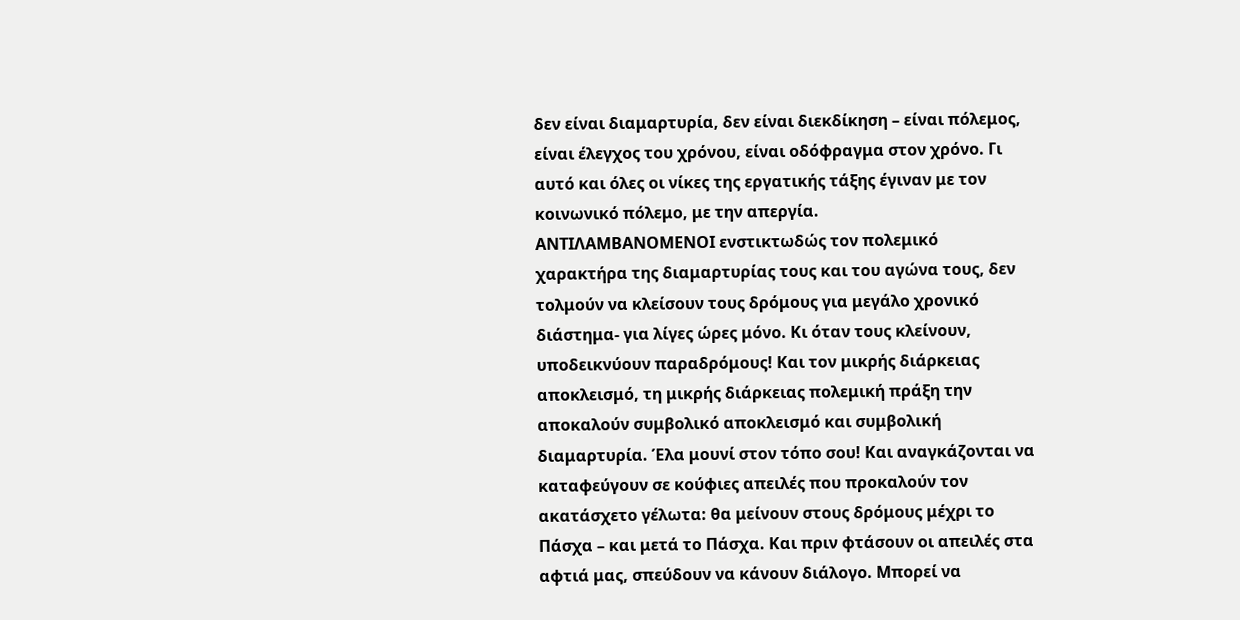δεν είναι διαμαρτυρία, δεν είναι διεκδίκηση – είναι πόλεμος, είναι έλεγχος του χρόνου, είναι οδόφραγμα στον χρόνο. Γι αυτό και όλες οι νίκες της εργατικής τάξης έγιναν με τον κοινωνικό πόλεμο, με την απεργία.
ΑΝΤΙΛΑΜΒΑΝΟΜΕΝΟΙ ενστικτωδώς τον πολεμικό χαρακτήρα της διαμαρτυρίας τους και του αγώνα τους, δεν τολμούν να κλείσουν τους δρόμους για μεγάλο χρονικό διάστημα- για λίγες ώρες μόνο. Κι όταν τους κλείνουν, υποδεικνύουν παραδρόμους! Και τον μικρής διάρκειας αποκλεισμό, τη μικρής διάρκειας πολεμική πράξη την αποκαλούν συμβολικό αποκλεισμό και συμβολική διαμαρτυρία. Έλα μουνί στον τόπο σου! Και αναγκάζονται να καταφεύγουν σε κούφιες απειλές που προκαλούν τον ακατάσχετο γέλωτα: θα μείνουν στους δρόμους μέχρι το Πάσχα – και μετά το Πάσχα. Και πριν φτάσουν οι απειλές στα αφτιά μας, σπεύδουν να κάνουν διάλογο. Μπορεί να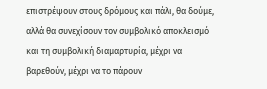επιστρέψουν στους δρόμους και πάλι, θα δούμε, αλλά θα συνεχίσουν τον συμβολικό αποκλεισμό και τη συμβολική διαμαρτυρία, μέχρι να βαρεθούν, μέχρι να το πάρουν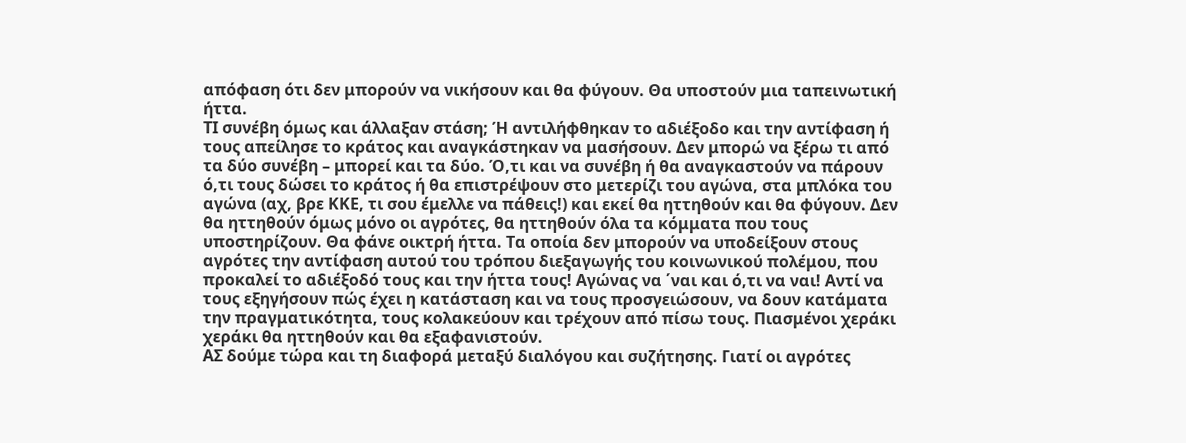απόφαση ότι δεν μπορούν να νικήσουν και θα φύγουν. Θα υποστούν μια ταπεινωτική ήττα.
ΤΙ συνέβη όμως και άλλαξαν στάση; Ή αντιλήφθηκαν το αδιέξοδο και την αντίφαση ή τους απείλησε το κράτος και αναγκάστηκαν να μασήσουν. Δεν μπορώ να ξέρω τι από τα δύο συνέβη – μπορεί και τα δύο. Ό,τι και να συνέβη ή θα αναγκαστούν να πάρουν ό,τι τους δώσει το κράτος ή θα επιστρέψουν στο μετερίζι του αγώνα, στα μπλόκα του αγώνα (αχ, βρε ΚΚΕ, τι σου έμελλε να πάθεις!) και εκεί θα ηττηθούν και θα φύγουν. Δεν θα ηττηθούν όμως μόνο οι αγρότες, θα ηττηθούν όλα τα κόμματα που τους υποστηρίζουν. Θα φάνε οικτρή ήττα. Τα οποία δεν μπορούν να υποδείξουν στους αγρότες την αντίφαση αυτού του τρόπου διεξαγωγής του κοινωνικού πολέμου, που προκαλεί το αδιέξοδό τους και την ήττα τους! Αγώνας να ΄ναι και ό,τι να ναι! Αντί να τους εξηγήσουν πώς έχει η κατάσταση και να τους προσγειώσουν, να δουν κατάματα την πραγματικότητα, τους κολακεύουν και τρέχουν από πίσω τους. Πιασμένοι χεράκι χεράκι θα ηττηθούν και θα εξαφανιστούν.
ΑΣ δούμε τώρα και τη διαφορά μεταξύ διαλόγου και συζήτησης. Γιατί οι αγρότες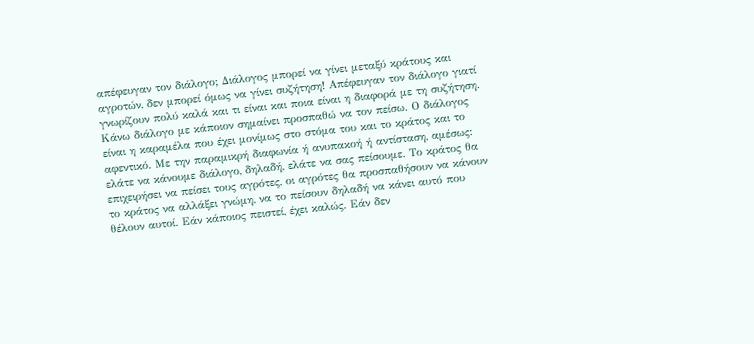απέφευγαν τον διάλογο; Διάλογος μπορεί να γίνει μεταξύ κράτους και αγροτών, δεν μπορεί όμως να γίνει συζήτηση! Απέφευγαν τον διάλογο γιατί γνωρίζουν πολύ καλά και τι είναι και ποια είναι η διαφορά με τη συζήτηση. Κάνω διάλογο με κάποιον σημαίνει προσπαθώ να τον πείσω. Ο διάλογος είναι η καραμέλα που έχει μονίμως στο στόμα του και το κράτος και το αφεντικό. Με την παραμικρή διαφωνία ή ανυπακοή ή αντίσταση, αμέσως: ελάτε να κάνουμε διάλογο, δηλαδή, ελάτε να σας πείσουμε. Το κράτος θα επιχειρήσει να πείσει τους αγρότες, οι αγρότες θα προσπαθήσουν να κάνουν το κράτος να αλλάξει γνώμη, να το πείσουν δηλαδή να κάνει αυτό που θέλουν αυτοί. Εάν κάποιος πειστεί, έχει καλώς. Εάν δεν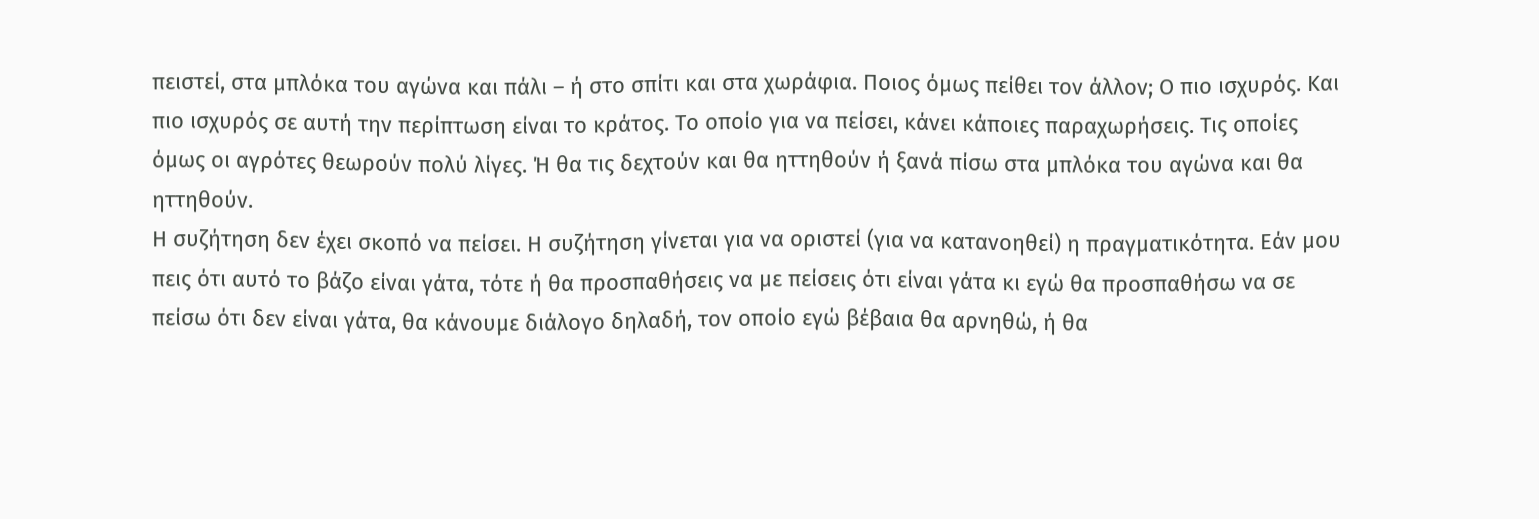πειστεί, στα μπλόκα του αγώνα και πάλι – ή στο σπίτι και στα χωράφια. Ποιος όμως πείθει τον άλλον; Ο πιο ισχυρός. Και πιο ισχυρός σε αυτή την περίπτωση είναι το κράτος. Το οποίο για να πείσει, κάνει κάποιες παραχωρήσεις. Τις οποίες όμως οι αγρότες θεωρούν πολύ λίγες. Ή θα τις δεχτούν και θα ηττηθούν ή ξανά πίσω στα μπλόκα του αγώνα και θα ηττηθούν.
Η συζήτηση δεν έχει σκοπό να πείσει. Η συζήτηση γίνεται για να οριστεί (για να κατανοηθεί) η πραγματικότητα. Εάν μου πεις ότι αυτό το βάζο είναι γάτα, τότε ή θα προσπαθήσεις να με πείσεις ότι είναι γάτα κι εγώ θα προσπαθήσω να σε πείσω ότι δεν είναι γάτα, θα κάνουμε διάλογο δηλαδή, τον οποίο εγώ βέβαια θα αρνηθώ, ή θα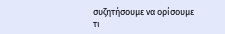συζητήσουμε να ορίσουμε τι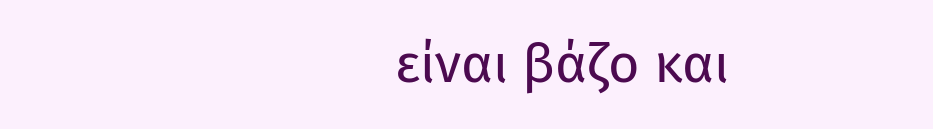είναι βάζο και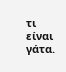τι είναι γάτα.